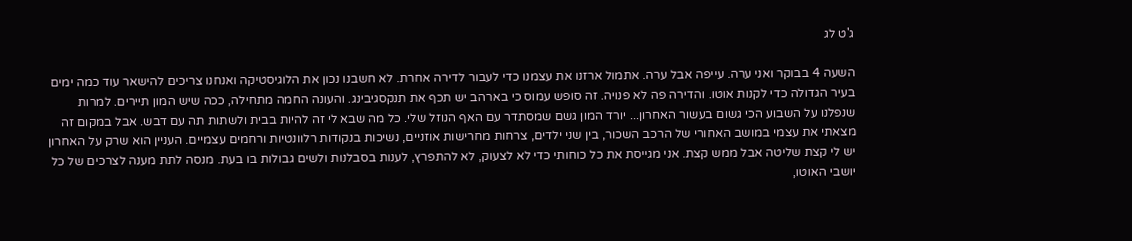ג'ט לג

השעה 4 בבוקר ואני ערה. עייפה אבל ערה. אתמול ארזנו את עצמנו כדי לעבור לדירה אחרת. לא חשבנו נכון את הלוגיסטיקה ואנחנו צריכים להישאר עוד כמה ימים בעיר הגדולה כדי לקנות אוטו. והדירה פה לא פנויה. זה סופש עמוס כי בארהב יש תכף את תנקסגיבינג. והעונה החמה מתחילה, ככה שיש המון תיירים. למרות שנפלנו על השבוע הכי גשום בעשור האחרון... יורד המון גשם שמסתדר עם האף הנוזל שלי. כל מה שבא לי זה להיות בבית ולשתות תה עם דבש. אבל במקום זה מצאתי את עצמי במושב האחורי של הרכב השכור, בין שני ילדים, צרחות מחרישות אוזניים, נשיכות בנקודות רלוונטיות ורחמים עצמיים. העניין הוא שרק על האחרון יש לי קצת שליטה אבל ממש קצת. אני מגייסת את כל כוחותי כדי לא לצעוק, לא להתפרץ, לענות בסבלנות ולשים גבולות בו בעת. מנסה לתת מענה לצרכים של כל יושבי האוטו,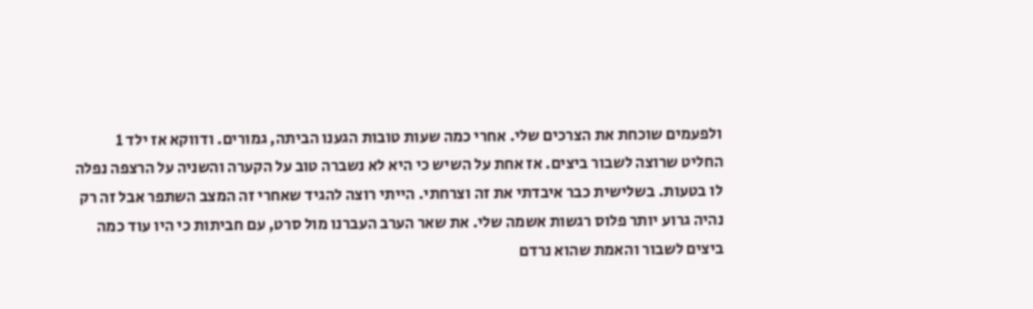ולפעמים שוכחת את הצרכים שלי. אחרי כמה שעות טובות הגענו הביתה, גמורים. ודווקא אז ילד 1 החליט שרוצה לשבור ביצים. אז אחת על השיש כי היא לא נשברה טוב על הקערה והשניה על הרצפה נפלה לו בטעות. בשלישית כבר איבדתי את זה וצרחתי. הייתי רוצה להגיד שאחרי זה המצב השתפר אבל זה רק נהיה גרוע יותר פלוס רגשות אשמה שלי. את שאר הערב העברנו מול סרט, עם חביתות כי היו עוד כמה ביצים לשבור והאמת שהוא נרדם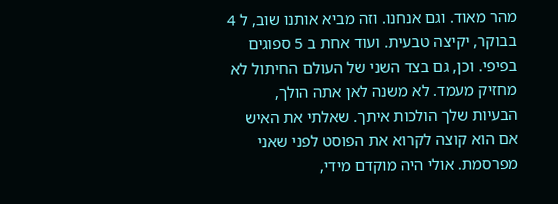מהר מאוד. וגם אנחנו. וזה מביא אותנו שוב, ל 4 בבוקר, יקיצה טבעית. ועוד אחת ב 5 ספוגים בפיפי. וכן, גם בצד השני של העולם החיתול לא מחזיק מעמד. לא משנה לאן אתה הולך, הבעיות שלך הולכות איתך. שאלתי את האיש אם הוא קוצה לקרוא את הפוסט לפני שאני מפרסמת. אולי היה מוקדם מידי,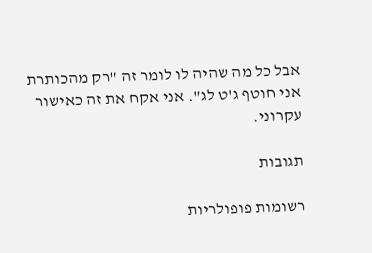אבל כל מה שהיה לו לומר זה "רק מהכותרת אני חוטף ג'ט לג". אני אקח את זה כאישור עקרוני.

תגובות

רשומות פופולריות